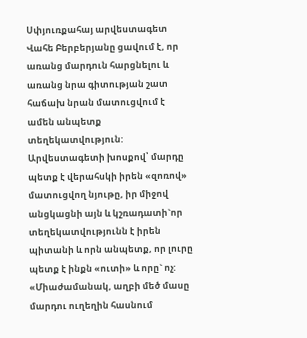Սփյուռքահայ արվեստագետ Վահե Բերբերյանը ցավում է, որ առանց մարդուն հարցնելու և առանց նրա գիտության շատ հաճախ նրան մատուցվում է ամեն անպետք տեղեկատվություն:
Արվեստագետի խոսքով՝ մարդը պետք է վերահսկի իրեն «զոռով» մատուցվող նյութը, իր միջով անցկացնի այն և կշռադատի`որ տեղեկատվությունն է իրեն պիտանի և որն անպետք, որ լուրը պետք է ինքն «ուտի» և որը` ոչ: «Միաժամանակ, աղբի մեծ մասը մարդու ուղեղին հասնում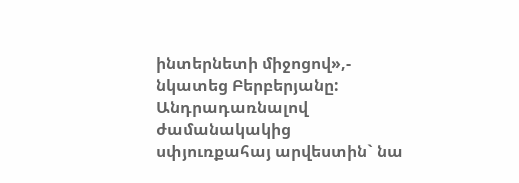ինտերնետի միջոցով»,- նկատեց Բերբերյանը:
Անդրադառնալով ժամանակակից սփյուռքահայ արվեստին` նա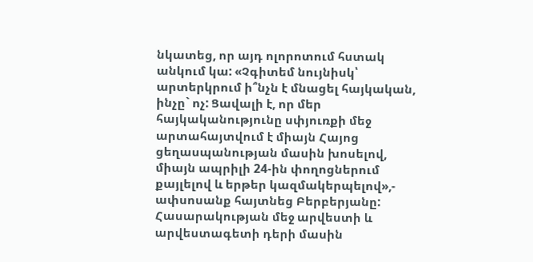նկատեց, որ այդ ոլորոտում հստակ անկում կա: «Չգիտեմ նույնիսկ՝ արտերկրում ի՞նչն է մնացել հայկական, ինչը` ոչ: Ցավալի է, որ մեր հայկականությունը սփյուռքի մեջ արտահայտվում է միայն Հայոց ցեղասպանության մասին խոսելով, միայն ապրիլի 24-ին փողոցներում քայլելով և երթեր կազմակերպելով»,- ափսոսանք հայտնեց Բերբերյանը:
Հասարակության մեջ արվեստի և արվեստագետի դերի մասին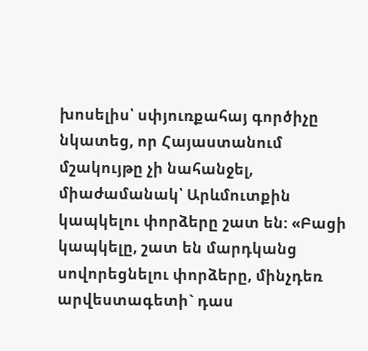խոսելիս՝ սփյուռքահայ գործիչը նկատեց, որ Հայաստանում մշակույթը չի նահանջել, միաժամանակ՝ Արևմուտքին կապկելու փորձերը շատ են: «Բացի կապկելը, շատ են մարդկանց սովորեցնելու փորձերը, մինչդեռ արվեստագետի` դաս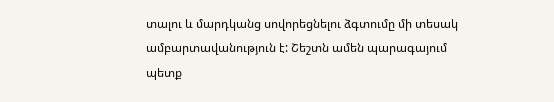տալու և մարդկանց սովորեցնելու ձգտումը մի տեսակ ամբարտավանություն է: Շեշտն ամեն պարագայում պետք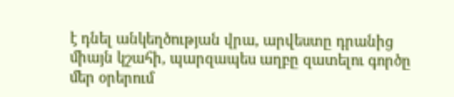է դնել անկեղծության վրա, արվեստը դրանից միայն կշահի, պարզապես աղբը զատելու գործը մեր օրերում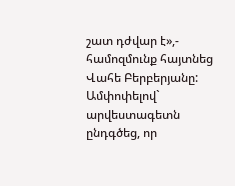շատ դժվար է»,- համոզմունք հայտնեց Վահե Բերբերյանը:
Ամփոփելով` արվեստագետն ընդգծեց, որ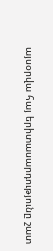այսօրվա հայ երիտասարդությունը շատ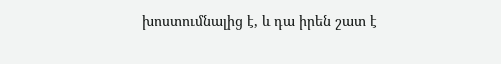խոստումնալից է, և դա իրեն շատ է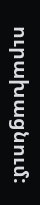ուրախացնում: